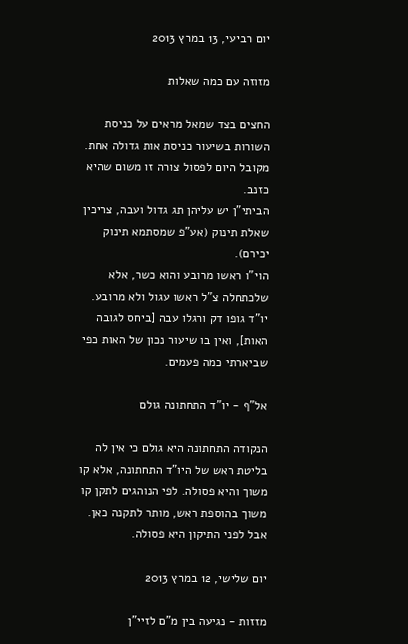יום רביעי, 13 במרץ 2013

מזוזה עם כמה שאלות

החצים בצד שמאל מראים על כניסת השורות בשיעור כניסת אות גדולה אחת. מקובל היום לפסול צורה זו משום שהיא כזנב.
הביתי"ן יש עליהן תג גדול ועבה, צריכין שאלת תינוק (אע"פ שמסתמא תינוק יכירם).
הוי"ו ראשו מרובע והוא כשר, אלא שלכתחלה צ"ל ראשו עגול ולא מרובע.
יו"ד גופו דק ורגלו עבה [ביחס לגובה האות], ואין בו שיעור נכון של האות כפי שביארתי כמה פעמים.

אל"ף - יו"ד התחתונה גולם

הנקודה התחתונה היא גולם כי אין לה בליטת ראש של היו"ד התחתונה, אלא קו משוך והיא פסולה. לפי הנוהגים לתקן קו משוך בהוספת ראש, מותר לתקנה כאן. אבל לפני התיקון היא פסולה.

יום שלישי, 12 במרץ 2013

מזזות - נגיעה בין מ"ם לזיי"ן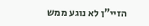הזיי"ן לא נוגע ממש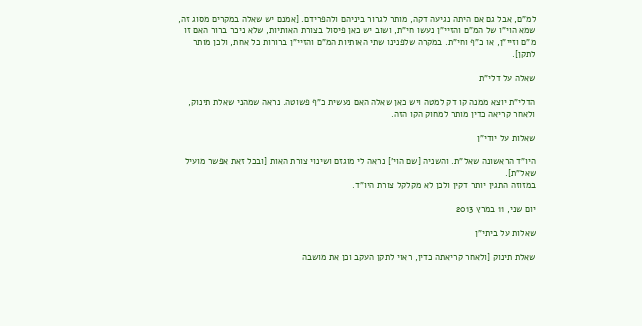למ"ם, אבל גם אם היתה נגיעה דקה, מותר לגרור ביניהם ולהפרידם. [אמנם יש שאלה במקרים מסוג זה, שמא הוי"ו של המ"ם והזיי"ן נעשו חי"ת, ושוב יש כאן פיסול בצורת האותיות, שלא ניכר ברור האם זו מ"ם וזיי"ן, או כ"ף וחי"ת. במקרה שלפנינו שתי האותיות המ"ם והזיי"ן ברורות כל אחת, ולכן מותר לתקן].

שאלה על דלי"ת

הדלי"ת יוצא ממנה קו דק למטה ויש כאן שאלה האם נעשית כ"ף פשוטה. נראה שמהני שאלת תינוק, ולאחר קריאה כדין מותר למחוק הקו הזה.

שאלות על יודי"ן

היו"ד הראשונה שאל"ת. והשניה [שם הוי'] נראה לי מוגזם ושינוי צורת האות [ובכל זאת אפשר מועיל שאל"ת].
במזוזה התגין יותר דקין ולכן לא מקלקל צורת היו"ד.

יום שני, 11 במרץ 2013

שאלות על ביתי"ן

שאלת תינוק [ולאחר קריאתה כדין, ראוי לתקן העקב וכן את מושבה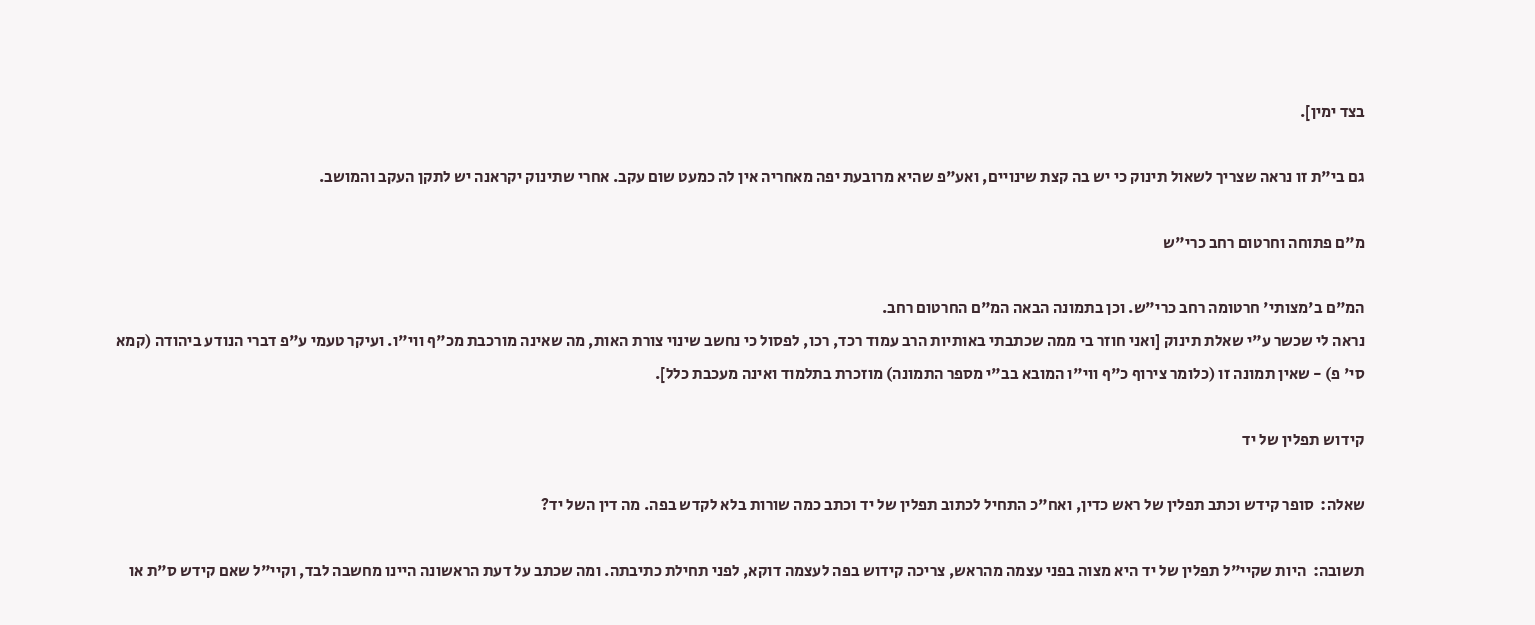בצד ימין].

גם בי"ת זו נראה שצריך לשאול תינוק כי יש בה קצת שינויים, ואע"פ שהיא מרובעת יפה מאחריה אין לה כמעט שום עקב. אחרי שתינוק יקראנה יש לתקן העקב והמושב.

מ"ם פתוחה וחרטום רחב כרי"ש

המ"ם ב'מצותי' חרטומה רחב כרי"ש. וכן בתמונה הבאה המ"ם החרטום רחב.
נראה לי שכשר ע"י שאלת תינוק [ואני חוזר בי ממה שכתבתי באותיות הרב עמוד רכד, רכו, לפסול כי נחשב שינוי צורת האות, מה שאינה מורכבת מכ"ף ווי"ו. ועיקר טעמי ע"פ דברי הנודע ביהודה (קמא סי' פ) - שאין תמונה זו (כלומר צירוף כ"ף ווי"ו המובא בב"י מספר התמונה) מוזכרת בתלמוד ואינה מעכבת כלל].

קידוש תפלין של יד

שאלה:  סופר קידש וכתב תפלין של ראש כדין, ואח"כ התחיל לכתוב תפלין של יד וכתב כמה שורות בלא לקדש בפה. מה דין השל יד?

תשובה:  היות שקיי"ל תפלין של יד היא מצוה בפני עצמה מהראש, צריכה קידוש בפה לעצמה דוקא, לפני תחילת כתיבתה. ומה שכתב על דעת הראשונה היינו מחשבה לבד, וקיי"ל שאם קידש ס"ת או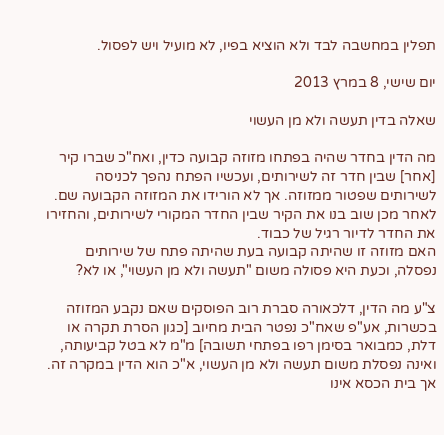תפלין במחשבה לבד ולא הוציא בפיו, לא מועיל ויש לפסול.

יום שישי, 8 במרץ 2013

שאלה בדין תעשה ולא מן העשוי

מה הדין בחדר שהיה בפתחו מזוזה קבועה כדין, ואח"כ שברו קיר [אחר] שבין חדר זה לשירותים, ועכשיו הפתח נהפך לכניסה לשירותים שפטור ממזוזה. אך לא הורידו את המזוזה הקבועה שם. לאחר מכן שוב בנו את הקיר שבין החדר המקורי לשירותים, והחזירו את החדר לדיור רגיל של כבוד.
האם מזוזה זו שהיתה קבועה בעת שהיתה פתח של שירותים נפסלה, וכעת היא פסולה משום "תעשה ולא מן העשוי", או לא?

צ"ע מה הדין, דלכאורה סברת רוב הפוסקים שאם נקבע המזוזה בכשרות, אע"פ שאח"כ נפטר הבית מחיוב [כגון הסרת תקרה או דלת, כמבואר בסימן רפו בפתחי תשובה] מ"מ לא בטל קביעותה, ואינה נפסלת משום תעשה ולא מן העשוי, א"כ הוא הדין במקרה זה.
אך בית הכסא אינו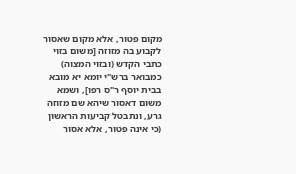מקום פטור, אלא מקום שאסור לקבוע בה מזוזה [משום בזוי כתבי הקדש (ובזוי המצוה) כמבואר ברש"י יומא יא מובא בבית יוסף ר"ס רפו], ושמא משום דאסור שיהא שם מזוזה גרע, ונתבטל קביעות הראשון (כי אינה פטור, אלא אסור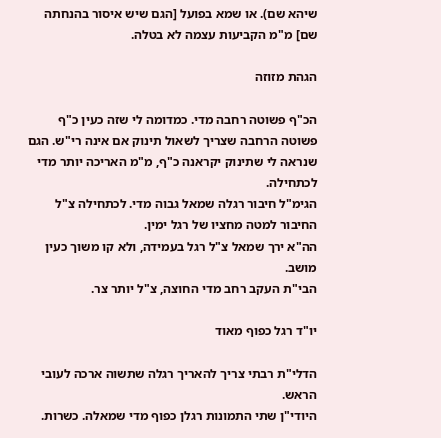שיהא שם). או שמא בפועל [הגם שיש איסור בהנחתה שם] מ"מ הקביעות עצמה לא בטלה.

הגהת מזוזה

הכ"ף פשוטה רחבה מדי. כמדומה לי שזה כעין כ"ף פשוטה הרחבה שצריך לשאול תינוק אם אינה רי"ש. הגם שנראה לי שתינוק יקראנה כ"ף, מ"מ האריכה יותר מדי לכתחילה.
הגימ"ל חיבור רגלה שמאל גבוה מדי. לכתחילה צ"ל החיבור למטה מחציו של רגל ימין.
הה"א ירך שמאל צ"ל רגל בעמידה, ולא קו משוך כעין מושב.
הבי"ת העקב רחב מדי החוצה, צ"ל יותר צר.

יו"ד רגל כפוף מאוד

הדלי"ת רבתי צריך להאריך רגלה שתשוה ארכה לעובי הראש.
היודי"ן שתי התמונות רגלן כפוף מדי שמאלה. כשרות.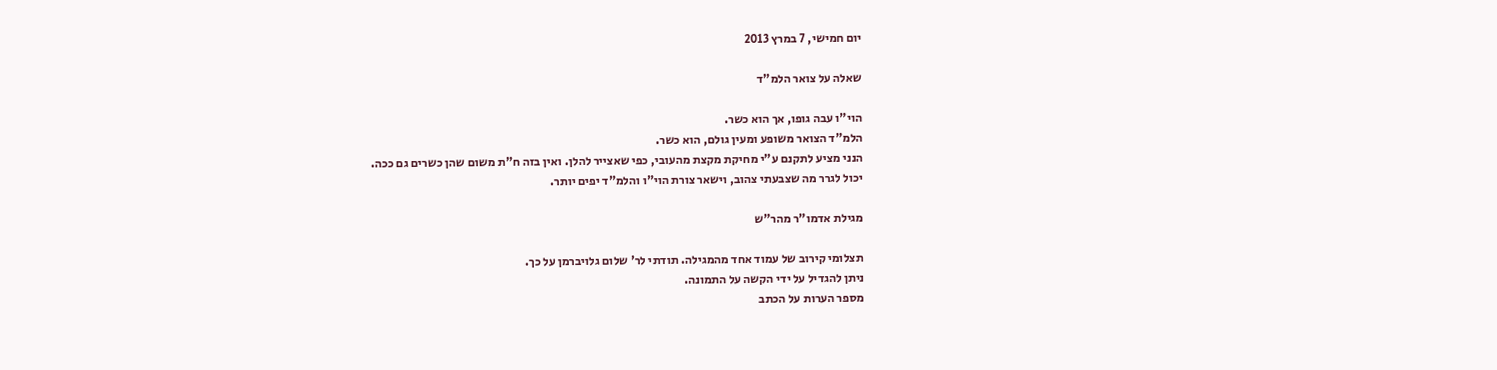יום חמישי, 7 במרץ 2013

שאלה על צואר הלמ"ד

הוי"ו עבה גופו, אך הוא כשר.
הלמ"ד הצואר משופע ומעין גולם, הוא כשר.
הנני מציע לתקנם ע"י מחיקת מקצת מהעובי, כפי שאצייר להלן. ואין בזה ח"ת משום שהן כשרים גם ככה.
יכול לגרר מה שצבעתי צהוב, וישאר צורת הוי"ו והלמ"ד יפים יותר.

מגילת אדמו"ר מהר"ש

תצלומי קירוב של עמוד אחד מהמגילה. תודתי לר' שלום גלויברמן על כך.
ניתן להגדיל על ידי הקשה על התמונה.
מספר הערות על הכתב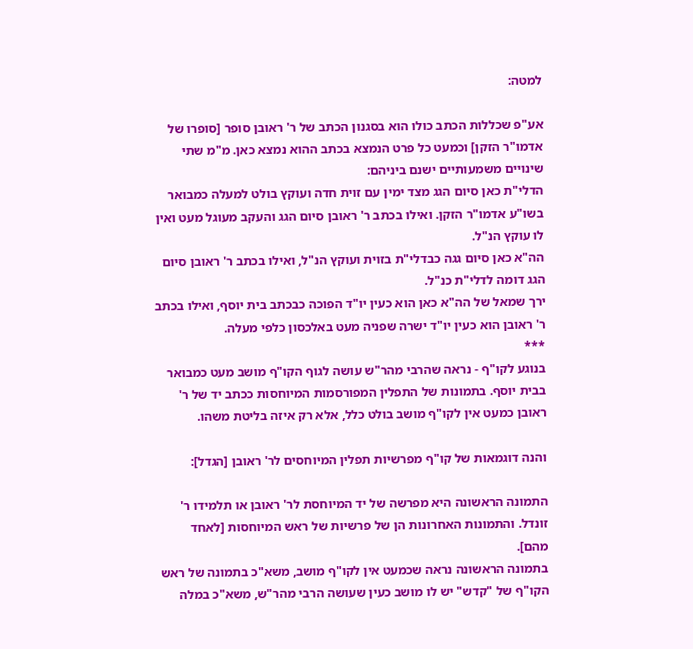למטה:

אע"פ שכללות הכתב כולו הוא בסגנון הכתב של ר' ראובן סופר [סופרו של אדמו"ר הזקן] וכמעט כל פרט הנמצא בכתב ההוא נמצא כאן. מ"מ שתי שינויים משמעותיים ישנם ביניהם:
הדלי"ת כאן סיום הגג מצד ימין עם זוית חדה ועוקץ בולט למעלה כמבואר בשו"ע אדמו"ר הזקן. ואילו בכתב ר' ראובן סיום הגג והעקב מעוגל מעט ואין לו עוקץ הנ"ל.
הה"א כאן סיום גגה כבדלי"ת בזוית ועוקץ הנ"ל, ואילו בכתב ר' ראובן סיום הגג דומה לדלי"ת כנ"ל.
ירך שמאל של הה"א כאן הוא כעין יו"ד הפוכה כבכתב בית יוסף, ואילו בכתב ר' ראובן הוא כעין יו"ד ישרה שפניה מעט באלכסון כלפי מעלה.
***
בנוגע לקו"ף - נראה שהרבי מהר"ש עושה לגוף הקו"ף מושב מעט כמבואר בבית יוסף. בתמונות של התפלין המפורסמות המיוחסות ככתב יד של ר' ראובן כמעט אין לקו"ף מושב בולט כלל, אלא רק איזה בליטת משהו.

והנה דוגמאות של קו"ף מפרשיות תפלין המיוחסים לר' ראובן [הגדל]:

התמונה הראשונה היא מפרשה של יד המיוחסת לר' ראובן או תלמידו ר' זונדל. והתמונות האחרונות הן של פרשיות של ראש המיוחסות [לאחד מהם].
בתמונה הראשונה נראה שכמעט אין לקו"ף מושב, משא"כ בתמונה של ראש הקו"ף של "קדש" יש לו מושב כעין שעושה הרבי מהר"ש, משא"כ במלה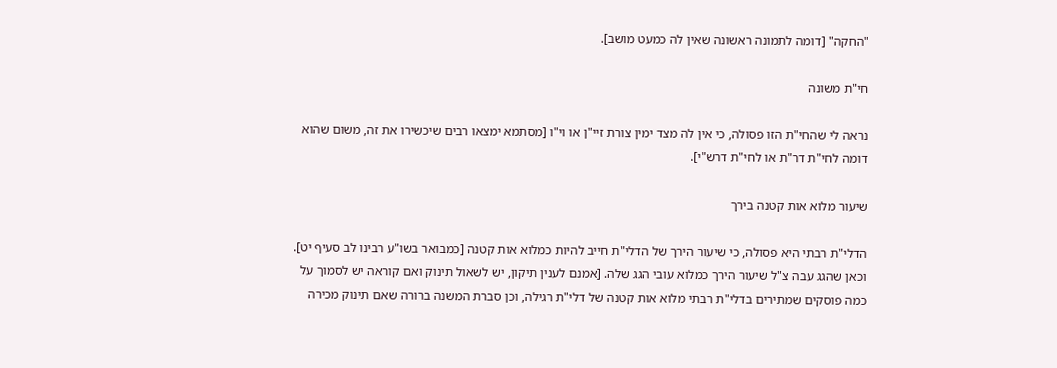"החקה" [דומה לתמונה ראשונה שאין לה כמעט מושב].

חי"ת משונה

נראה לי שהחי"ת הזו פסולה, כי אין לה מצד ימין צורת זיי"ן או וי"ו [מסתמא ימצאו רבים שיכשירו את זה, משום שהוא דומה לחי"ת דר"ת או לחי"ת דרש"י].

שיעור מלוא אות קטנה בירך

הדלי"ת רבתי היא פסולה, כי שיעור הירך של הדלי"ת חייב להיות כמלוא אות קטנה [כמבואר בשו"ע רבינו לב סעיף יט]. וכאן שהגג עבה צ"ל שיעור הירך כמלוא עובי הגג שלה. [אמנם לענין תיקון, יש לשאול תינוק ואם קוראה יש לסמוך על כמה פוסקים שמתירים בדלי"ת רבתי מלוא אות קטנה של דלי"ת רגילה, וכן סברת המשנה ברורה שאם תינוק מכירה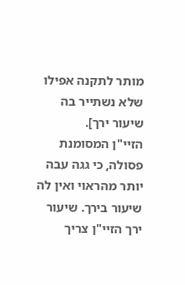מותר לתקנה אפילו שלא נשתייר בה שיעור ירך].
הזיי"ן המסומנת פסולה, כי גגה עבה יותר מהראוי ואין לה שיעור בירך. שיעור ירך הזיי"ן צריך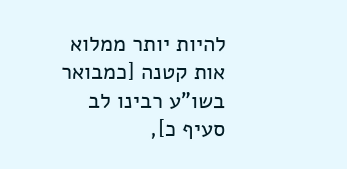להיות יותר ממלוא אות קטנה [כמבואר בשו"ע רבינו לב סעיף כ],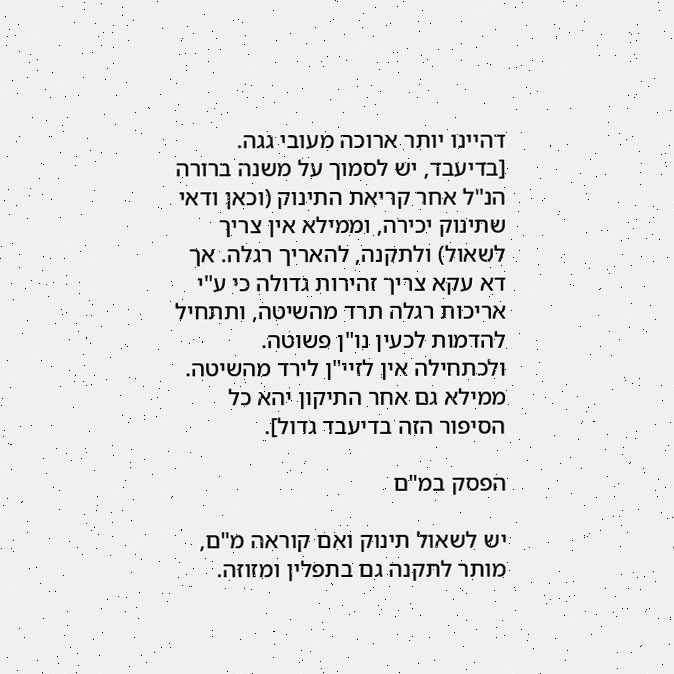דהיינו יותר ארוכה מעובי גגה. [בדיעבד, יש לסמוך על משנה ברורה הנ"ל אחר קריאת התינוק (וכאן ודאי שתינוק יכירה, וממילא אין צריך לשאול) ולתקנה, להאריך רגלה. אך דא עקא צריך זהירות גדולה כי ע"י אריכות רגלה תרד מהשיטה, ותתחיל להדמות לכעין נו"ן פשוטה. ולכתחילה אין לזיי"ן לירד מהשיטה. ממילא גם אחר התיקון יהא כל הסיפור הזה בדיעבד גדול].

הפסק במ"ם

יש לשאול תינוק ואם קוראה מ"ם, מותר לתקנה גם בתפלין ומזוזה.